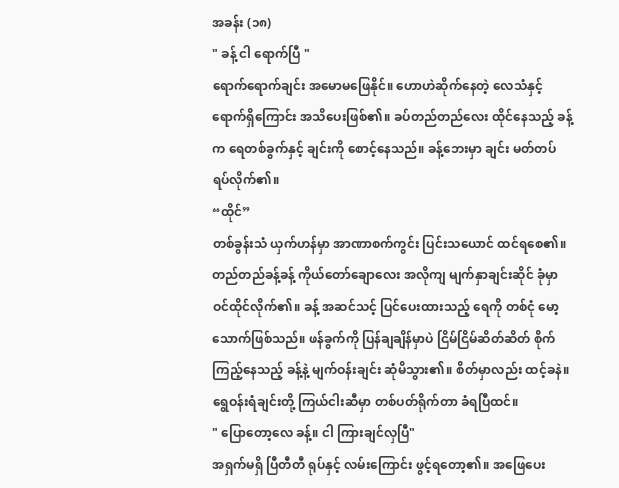အခန်း (၁၈)
" ခန့် ငါ ရောက်ပြီ "
ရောက်ရောက်ချင်း အမောမဖြေနိုင်။ ဟောဟဲဆိုက်နေတဲ့ လေသံနှင့် ရောက်ရှိကြောင်း အသိပေးဖြစ်၏။ ခပ်တည်တည်လေး ထိုင်နေသည့် ခန့်က ရေတစ်ခွက်နှင့် ချင်းကို စောင့်နေသည်။ ခန့်ဘေးမှာ ချင်း မတ်တပ် ရပ်လိုက်၏။
“ထိုင်”
တစ်ခွန်းသံ ယှက်ဟန်မှာ အာဏာစက်ကွင်း ပြင်းသယောင် ထင်ရစေ၏။ တည်တည်ခန့်ခန့် ကိုယ်တော်ချောလေး အလိုကျ မျက်နှာချင်းဆိုင် ခုံမှာ ဝင်ထိုင်လိုက်၏။ ခန့် အဆင်သင့် ပြင်ပေးထားသည့် ရေကို တစ်ငုံ မော့သောက်ဖြစ်သည်။ ဖန်ခွက်ကို ပြန်ချချိန်မှာပဲ ငြိမ်ငြိမ်ဆိတ်ဆိတ် စိုက်ကြည့်နေသည့် ခန့်နဲ့ မျက်ဝန်းချင်း ဆုံမိသွား၏။ စိတ်မှာလည်း ထင့်ခနဲ။ ရွေဝန်းရံချင်းတို့ ကြယ်ငါးဆီမှာ တစ်ပတ်ရိုက်တာ ခံရပြီထင်။
" ပြောတော့လေ ခန့်။ ငါ ကြားချင်လှပြီ"
အရှက်မရှိ ပြီတီတီ ရုပ်နှင့် လမ်းကြောင်း ဖွင့်ရတော့၏။ အဖြေပေး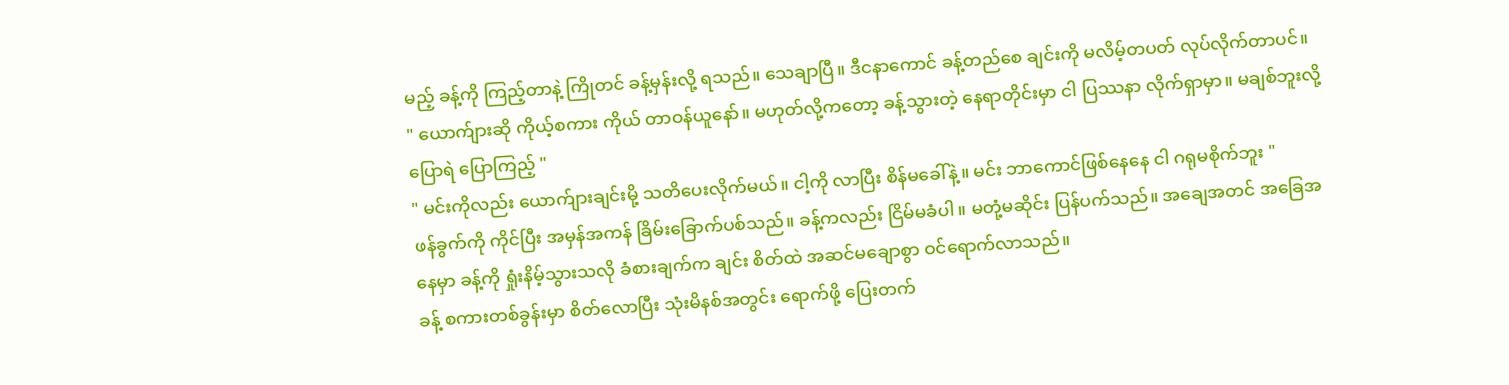မည့် ခန့်ကို ကြည့်တာနဲ့ ကြိုတင် ခန့်မှန်းလို့ ရသည်။ သေချာပြီ။ ဒီငနာကောင် ခန့်တည်စေ ချင်းကို မလိမ့်တပတ် လုပ်လိုက်တာပင်။
" ယောက်ျားဆို ကိုယ့်စကား ကိုယ် တာဝန်ယူနော်။ မဟုတ်လို့ကတော့ ခန့်သွားတဲ့ နေရာတိုင်းမှာ ငါ ပြဿနာ လိုက်ရှာမှာ။ မချစ်ဘူးလို့ ပြောရဲ ပြောကြည့် "
" မင်းကိုလည်း ယောက်ျားချင်းမို့ သတိပေးလိုက်မယ်။ ငါ့ကို လာပြီး စိန်မခေါ်နဲ့။ မင်း ဘာကောင်ဖြစ်နေနေ ငါ ဂရုမစိုက်ဘူး "
ဖန်ခွက်ကို ကိုင်ပြီး အမှန်အကန် ခြိမ်းခြောက်ပစ်သည်။ ခန့်ကလည်း ငြိမ်မခံပါ။ မတုံ့မဆိုင်း ပြန်ပက်သည်။ အချေအတင် အခြေအနေမှာ ခန့်ကို ရှုံးနိမ့်သွားသလို ခံစားချက်က ချင်း စိတ်ထဲ အဆင်မချောစွာ ဝင်ရောက်လာသည်။
ခန့် စကားတစ်ခွန်းမှာ စိတ်လောပြီး သုံးမိနစ်အတွင်း ရောက်ဖို့ ပြေးတက်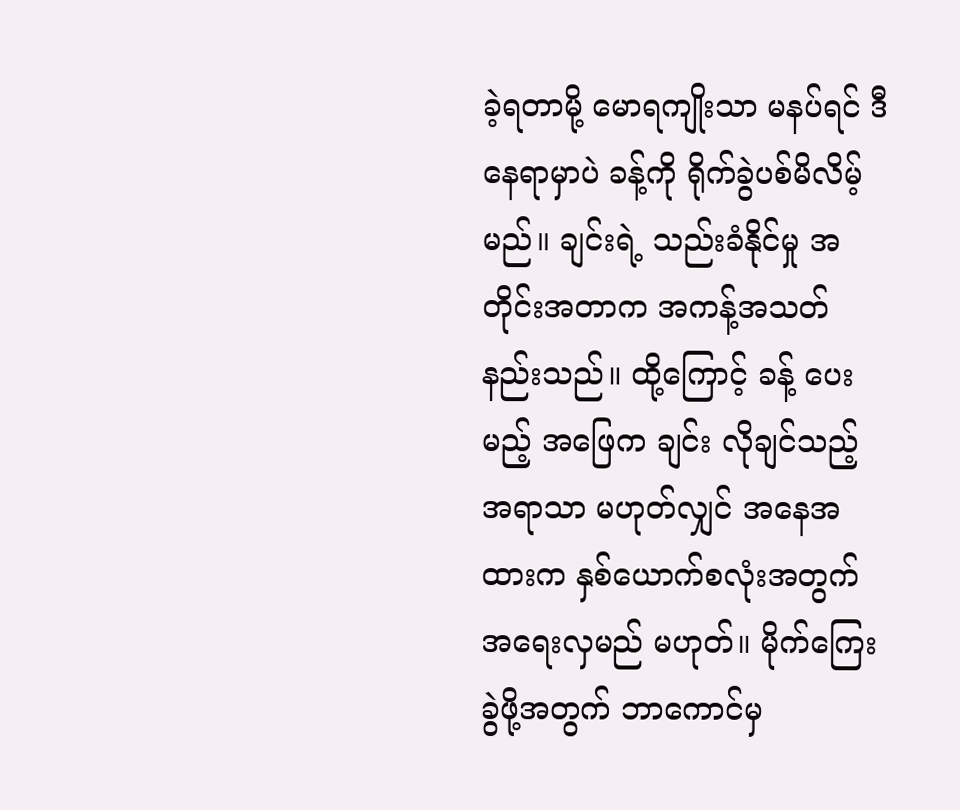ခဲ့ရတာမို့ မောရကျိုးသာ မနပ်ရင် ဒီနေရာမှာပဲ ခန့်ကို ရိုက်ခွဲပစ်မိလိမ့်မည်။ ချင်းရဲ့ သည်းခံနိုင်မှု အတိုင်းအတာက အကန့်အသတ် နည်းသည်။ ထို့ကြောင့် ခန့် ပေးမည့် အဖြေက ချင်း လိုချင်သည့် အရာသာ မဟုတ်လျှင် အနေအထားက နှစ်ယောက်စလုံးအတွက် အရေးလှမည် မဟုတ်။ မိုက်ကြေးခွဲဖို့အတွက် ဘာကောင်မှ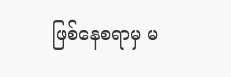ဖြစ်နေစရာမှ မ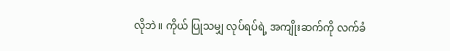လိုဘဲ။ ကိုယ် ပြုသမျှ လုပ်ရပ်ရဲ့ အကျိုးဆက်ကို လက်ခံ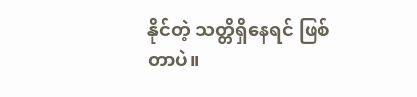နိုင်တဲ့ သတ္တိရှိနေရင် ဖြစ်တာပဲ။